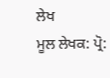ਲੇਖ
ਮੂਲ ਲੇਖਕ: ਪ੍ਰੋ: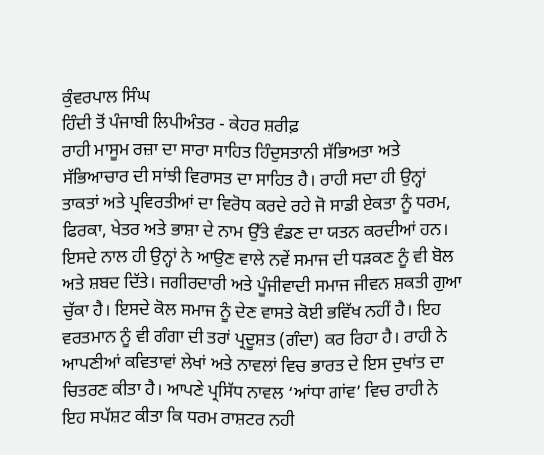ਕੁੰਵਰਪਾਲ ਸਿੰਘ
ਹਿੰਦੀ ਤੋਂ ਪੰਜਾਬੀ ਲਿਪੀਅੰਤਰ - ਕੇਹਰ ਸ਼ਰੀਫ਼
ਰਾਹੀ ਮਾਸੂਮ ਰਜ਼ਾ ਦਾ ਸਾਰਾ ਸਾਹਿਤ ਹਿੰਦੁਸਤਾਨੀ ਸੱਭਿਅਤਾ ਅਤੇ ਸੱਭਿਆਚਾਰ ਦੀ ਸਾਂਝੀ ਵਿਰਾਸਤ ਦਾ ਸਾਹਿਤ ਹੈ। ਰਾਹੀ ਸਦਾ ਹੀ ਉਨ੍ਹਾਂ ਤਾਕਤਾਂ ਅਤੇ ਪ੍ਰਵਿਰਤੀਆਂ ਦਾ ਵਿਰੋਧ ਕਰਦੇ ਰਹੇ ਜੋ ਸਾਡੀ ਏਕਤਾ ਨੂੰ ਧਰਮ, ਫਿਰਕਾ, ਖੇਤਰ ਅਤੇ ਭਾਸ਼ਾ ਦੇ ਨਾਮ ਉੱਤੇ ਵੰਡਣ ਦਾ ਯਤਨ ਕਰਦੀਆਂ ਹਨ। ਇਸਦੇ ਨਾਲ ਹੀ ਉਨ੍ਹਾਂ ਨੇ ਆਉਣ ਵਾਲੇ ਨਵੇਂ ਸਮਾਜ ਦੀ ਧੜਕਣ ਨੂੰ ਵੀ ਬੋਲ ਅਤੇ ਸ਼ਬਦ ਦਿੱਤੇ। ਜਗੀਰਦਾਰੀ ਅਤੇ ਪੂੰਜੀਵਾਦੀ ਸਮਾਜ ਜੀਵਨ ਸ਼ਕਤੀ ਗੁਆ ਚੁੱਕਾ ਹੈ। ਇਸਦੇ ਕੋਲ ਸਮਾਜ ਨੂੰ ਦੇਣ ਵਾਸਤੇ ਕੋਈ ਭਵਿੱਖ ਨਹੀਂ ਹੈ। ਇਹ ਵਰਤਮਾਨ ਨੂੰ ਵੀ ਗੰਗਾ ਦੀ ਤਰਾਂ ਪ੍ਰਦੂਸ਼ਤ (ਗੰਦਾ) ਕਰ ਰਿਹਾ ਹੈ। ਰਾਹੀ ਨੇ ਆਪਣੀਆਂ ਕਵਿਤਾਵਾਂ ਲੇਖਾਂ ਅਤੇ ਨਾਵਲਾਂ ਵਿਚ ਭਾਰਤ ਦੇ ਇਸ ਦੁਖਾਂਤ ਦਾ ਚਿਤਰਣ ਕੀਤਾ ਹੈ। ਆਪਣੇ ਪ੍ਰਸਿੱਧ ਨਾਵਲ ‘ਆਂਧਾ ਗਾਂਵ’ ਵਿਚ ਰਾਹੀ ਨੇ ਇਹ ਸਪੱਸ਼ਟ ਕੀਤਾ ਕਿ ਧਰਮ ਰਾਸ਼ਟਰ ਨਹੀ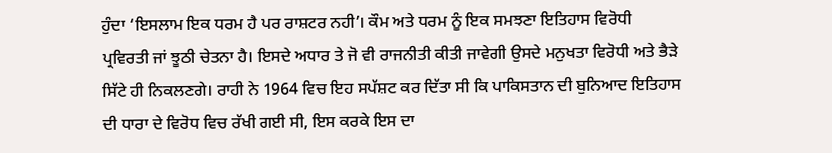ਹੁੰਦਾ ‘ਇਸਲਾਮ ਇਕ ਧਰਮ ਹੈ ਪਰ ਰਾਸ਼ਟਰ ਨਹੀ’। ਕੌਮ ਅਤੇ ਧਰਮ ਨੂੰ ਇਕ ਸਮਝਣਾ ਇਤਿਹਾਸ ਵਿਰੋਧੀ ਪ੍ਰਵਿਰਤੀ ਜਾਂ ਝੂਠੀ ਚੇਤਨਾ ਹੈ। ਇਸਦੇ ਅਧਾਰ ਤੇ ਜੋ ਵੀ ਰਾਜਨੀਤੀ ਕੀਤੀ ਜਾਵੇਗੀ ਉਸਦੇ ਮਨੁਖਤਾ ਵਿਰੋਧੀ ਅਤੇ ਭੈੜੇ ਸਿੱਟੇ ਹੀ ਨਿਕਲਣਗੇ। ਰਾਹੀ ਨੇ 1964 ਵਿਚ ਇਹ ਸਪੱਸ਼ਟ ਕਰ ਦਿੱਤਾ ਸੀ ਕਿ ਪਾਕਿਸਤਾਨ ਦੀ ਬੁਨਿਆਦ ਇਤਿਹਾਸ ਦੀ ਧਾਰਾ ਦੇ ਵਿਰੋਧ ਵਿਚ ਰੱਖੀ ਗਈ ਸੀ, ਇਸ ਕਰਕੇ ਇਸ ਦਾ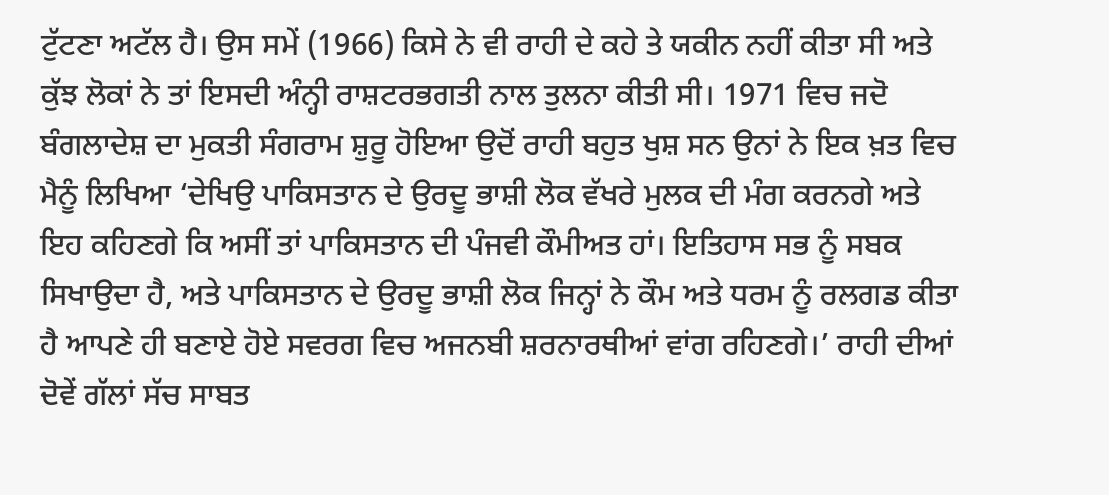ਟੁੱਟਣਾ ਅਟੱਲ ਹੈ। ਉਸ ਸਮੇਂ (1966) ਕਿਸੇ ਨੇ ਵੀ ਰਾਹੀ ਦੇ ਕਹੇ ਤੇ ਯਕੀਨ ਨਹੀਂ ਕੀਤਾ ਸੀ ਅਤੇ ਕੁੱਝ ਲੋਕਾਂ ਨੇ ਤਾਂ ਇਸਦੀ ਅੰਨ੍ਹੀ ਰਾਸ਼ਟਰਭਗਤੀ ਨਾਲ ਤੁਲਨਾ ਕੀਤੀ ਸੀ। 1971 ਵਿਚ ਜਦੋ ਬੰਗਲਾਦੇਸ਼ ਦਾ ਮੁਕਤੀ ਸੰਗਰਾਮ ਸ਼ੁਰੂ ਹੋਇਆ ਉਦੋਂ ਰਾਹੀ ਬਹੁਤ ਖੁਸ਼ ਸਨ ਉਨਾਂ ਨੇ ਇਕ ਖ਼ਤ ਵਿਚ ਮੈਨੂੰ ਲਿਖਿਆ ‘ਦੇਖਿਉ ਪਾਕਿਸਤਾਨ ਦੇ ਉਰਦੂ ਭਾਸ਼ੀ ਲੋਕ ਵੱਖਰੇ ਮੁਲਕ ਦੀ ਮੰਗ ਕਰਨਗੇ ਅਤੇ ਇਹ ਕਹਿਣਗੇ ਕਿ ਅਸੀਂ ਤਾਂ ਪਾਕਿਸਤਾਨ ਦੀ ਪੰਜਵੀ ਕੌਮੀਅਤ ਹਾਂ। ਇਤਿਹਾਸ ਸਭ ਨੂੰ ਸਬਕ ਸਿਖਾਉਦਾ ਹੈ, ਅਤੇ ਪਾਕਿਸਤਾਨ ਦੇ ਉਰਦੂ ਭਾਸ਼ੀ ਲੋਕ ਜਿਨ੍ਹਾਂ ਨੇ ਕੌਮ ਅਤੇ ਧਰਮ ਨੂੰ ਰਲਗਡ ਕੀਤਾ ਹੈ ਆਪਣੇ ਹੀ ਬਣਾਏ ਹੋਏ ਸਵਰਗ ਵਿਚ ਅਜਨਬੀ ਸ਼ਰਨਾਰਥੀਆਂ ਵਾਂਗ ਰਹਿਣਗੇ।’ ਰਾਹੀ ਦੀਆਂ ਦੋਵੇਂ ਗੱਲਾਂ ਸੱਚ ਸਾਬਤ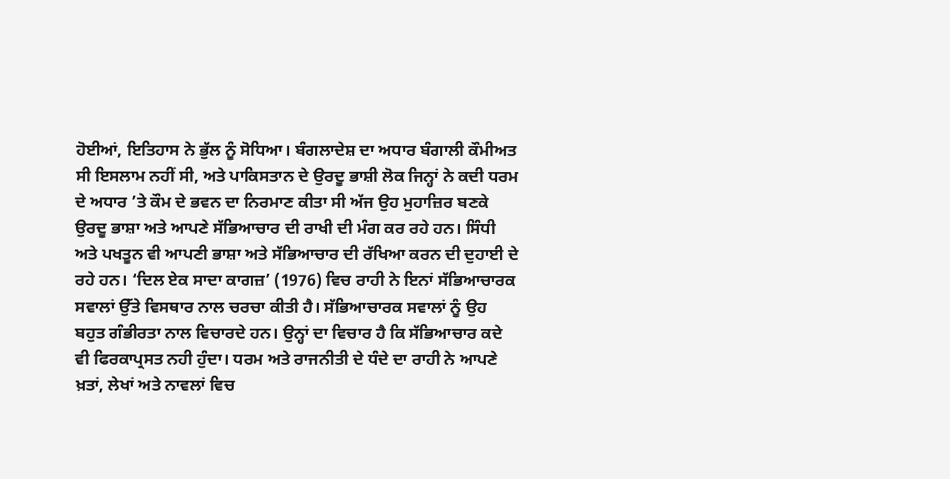ਹੋਈਆਂ, ਇਤਿਹਾਸ ਨੇ ਭੁੱਲ ਨੂੰ ਸੋਧਿਆ। ਬੰਗਲਾਦੇਸ਼ ਦਾ ਅਧਾਰ ਬੰਗਾਲੀ ਕੌਮੀਅਤ ਸੀ ਇਸਲਾਮ ਨਹੀਂ ਸੀ, ਅਤੇ ਪਾਕਿਸਤਾਨ ਦੇ ਉਰਦੂ ਭਾਸ਼ੀ ਲੋਕ ਜਿਨ੍ਹਾਂ ਨੇ ਕਦੀ ਧਰਮ ਦੇ ਅਧਾਰ ’ਤੇ ਕੌਮ ਦੇ ਭਵਨ ਦਾ ਨਿਰਮਾਣ ਕੀਤਾ ਸੀ ਅੱਜ ਉਹ ਮੁਹਾਜ਼ਿਰ ਬਣਕੇ ਉਰਦੂ ਭਾਸ਼ਾ ਅਤੇ ਆਪਣੇ ਸੱਭਿਆਚਾਰ ਦੀ ਰਾਖੀ ਦੀ ਮੰਗ ਕਰ ਰਹੇ ਹਨ। ਸਿੰਧੀ ਅਤੇ ਪਖਤੂਨ ਵੀ ਆਪਣੀ ਭਾਸ਼ਾ ਅਤੇ ਸੱਭਿਆਚਾਰ ਦੀ ਰੱਖਿਆ ਕਰਨ ਦੀ ਦੁਹਾਈ ਦੇ ਰਹੇ ਹਨ। ‘ਦਿਲ ਏਕ ਸਾਦਾ ਕਾਗਜ਼’ (1976) ਵਿਚ ਰਾਹੀ ਨੇ ਇਨਾਂ ਸੱਭਿਆਚਾਰਕ ਸਵਾਲਾਂ ਉੱਤੇ ਵਿਸਥਾਰ ਨਾਲ ਚਰਚਾ ਕੀਤੀ ਹੈ। ਸੱਭਿਆਚਾਰਕ ਸਵਾਲਾਂ ਨੂੰ ਉਹ ਬਹੁਤ ਗੰਭੀਰਤਾ ਨਾਲ ਵਿਚਾਰਦੇ ਹਨ। ਉਨ੍ਹਾਂ ਦਾ ਵਿਚਾਰ ਹੈ ਕਿ ਸੱਭਿਆਚਾਰ ਕਦੇ ਵੀ ਫਿਰਕਾਪ੍ਰਸਤ ਨਹੀ ਹੁੰਦਾ। ਧਰਮ ਅਤੇ ਰਾਜਨੀਤੀ ਦੇ ਧੰਦੇ ਦਾ ਰਾਹੀ ਨੇ ਆਪਣੇ ਖ਼ਤਾਂ, ਲੇਖਾਂ ਅਤੇ ਨਾਵਲਾਂ ਵਿਚ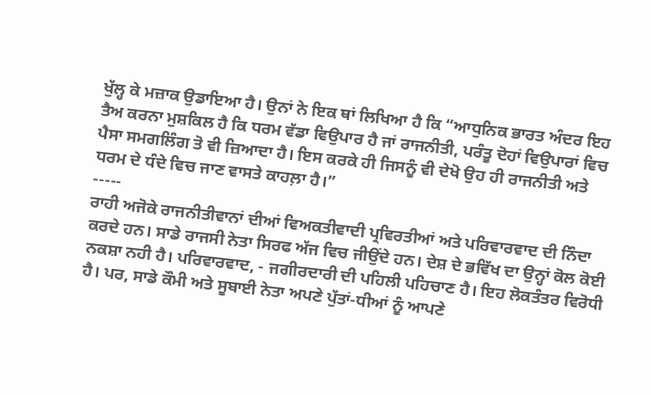ਖੁੱਲ੍ਹ ਕੇ ਮਜ਼ਾਕ ਉਡਾਇਆ ਹੈ। ਉਨਾਂ ਨੇ ਇਕ ਥਾਂ ਲਿਖਿਆ ਹੈ ਕਿ “ਆਧੁਨਿਕ ਭਾਰਤ ਅੰਦਰ ਇਹ ਤੈਅ ਕਰਨਾ ਮੁਸ਼ਕਿਲ ਹੈ ਕਿ ਧਰਮ ਵੱਡਾ ਵਿਉਪਾਰ ਹੈ ਜਾਂ ਰਾਜਨੀਤੀ, ਪਰੰਤੂ ਦੋਹਾਂ ਵਿਉਪਾਰਾਂ ਵਿਚ ਪੈਸਾ ਸਮਗਲਿੰਗ ਤੋ ਵੀ ਜ਼ਿਆਦਾ ਹੈ। ਇਸ ਕਰਕੇ ਹੀ ਜਿਸਨੂੰ ਵੀ ਦੇਖੋ ਉਹ ਹੀ ਰਾਜਨੀਤੀ ਅਤੇ ਧਰਮ ਦੇ ਧੰਦੇ ਵਿਚ ਜਾਣ ਵਾਸਤੇ ਕਾਹਲ਼ਾ ਹੈ।”
-----
ਰਾਹੀ ਅਜੋਕੇ ਰਾਜਨੀਤੀਵਾਨਾਂ ਦੀਆਂ ਵਿਅਕਤੀਵਾਦੀ ਪ੍ਰਵਿਰਤੀਆਂ ਅਤੇ ਪਰਿਵਾਰਵਾਦ ਦੀ ਨਿੰਦਾ ਕਰਦੇ ਹਨ। ਸਾਡੇ ਰਾਜਸੀ ਨੇਤਾ ਸਿਰਫ ਅੱਜ ਵਿਚ ਜੀਉਂਦੇ ਹਨ। ਦੇਸ਼ ਦੇ ਭਵਿੱਖ ਦਾ ਉਨ੍ਹਾਂ ਕੋਲ ਕੋਈ ਨਕਸ਼ਾ ਨਹੀ ਹੈ। ਪਰਿਵਾਰਵਾਦ, - ਜਗੀਰਦਾਰੀ ਦੀ ਪਹਿਲੀ ਪਹਿਚਾਣ ਹੈ। ਇਹ ਲੋਕਤੰਤਰ ਵਿਰੋਧੀ ਹੈ। ਪਰ, ਸਾਡੇ ਕੌਮੀ ਅਤੇ ਸੂਬਾਈ ਨੇਤਾ ਅਪਣੇ ਪੁੱਤਾਂ-ਧੀਆਂ ਨੂੰ ਆਪਣੇ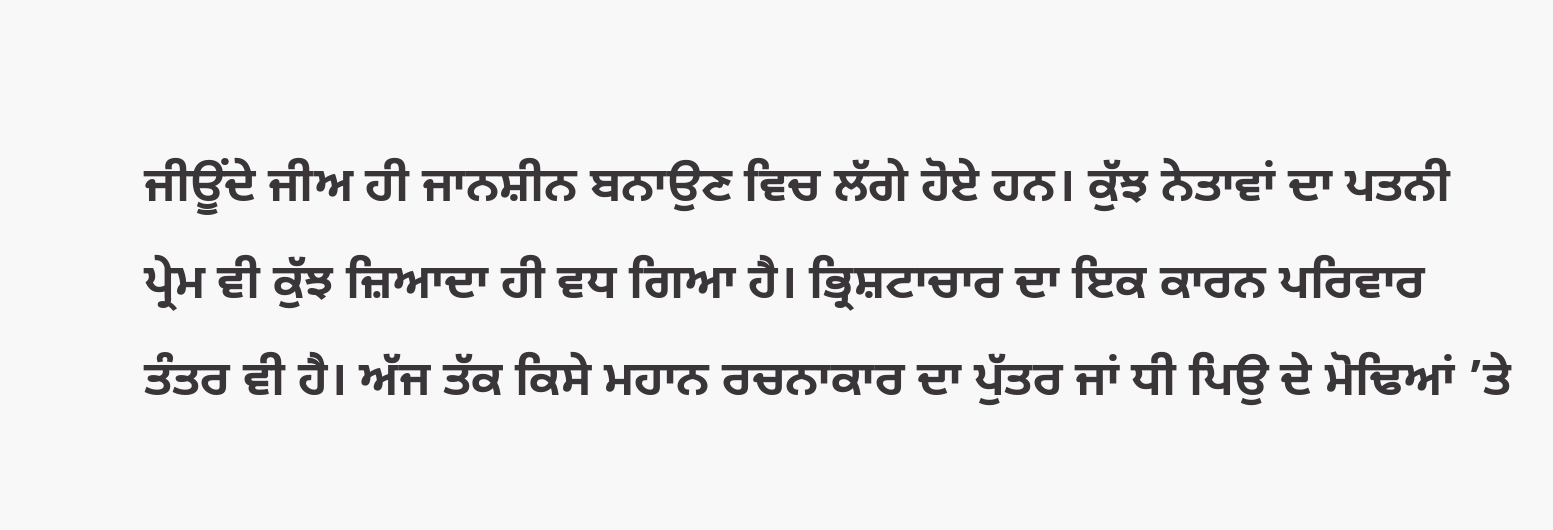ਜੀਊਂਦੇ ਜੀਅ ਹੀ ਜਾਨਸ਼ੀਨ ਬਨਾਉਣ ਵਿਚ ਲੱਗੇ ਹੋਏ ਹਨ। ਕੁੱਝ ਨੇਤਾਵਾਂ ਦਾ ਪਤਨੀ ਪ੍ਰੇਮ ਵੀ ਕੁੱਝ ਜ਼ਿਆਦਾ ਹੀ ਵਧ ਗਿਆ ਹੈ। ਭ੍ਰਿਸ਼ਟਾਚਾਰ ਦਾ ਇਕ ਕਾਰਨ ਪਰਿਵਾਰ ਤੰਤਰ ਵੀ ਹੈ। ਅੱਜ ਤੱਕ ਕਿਸੇ ਮਹਾਨ ਰਚਨਾਕਾਰ ਦਾ ਪੁੱਤਰ ਜਾਂ ਧੀ ਪਿਉ ਦੇ ਮੋਢਿਆਂ ’ਤੇ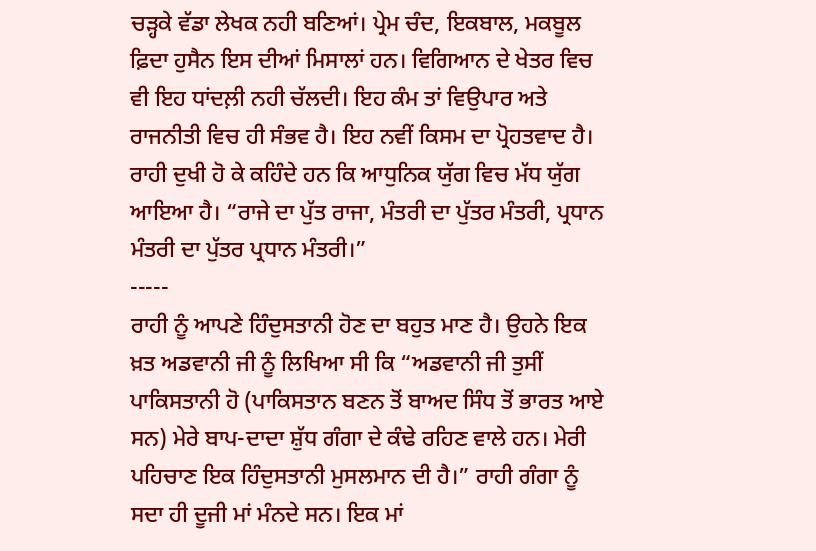ਚੜ੍ਹਕੇ ਵੱਡਾ ਲੇਖਕ ਨਹੀ ਬਣਿਆਂ। ਪ੍ਰੇਮ ਚੰਦ, ਇਕਬਾਲ, ਮਕਬੂਲ ਫ਼ਿਦਾ ਹੁਸੈਨ ਇਸ ਦੀਆਂ ਮਿਸਾਲਾਂ ਹਨ। ਵਿਗਿਆਨ ਦੇ ਖੇਤਰ ਵਿਚ ਵੀ ਇਹ ਧਾਂਦਲ਼ੀ ਨਹੀ ਚੱਲਦੀ। ਇਹ ਕੰਮ ਤਾਂ ਵਿਉਪਾਰ ਅਤੇ ਰਾਜਨੀਤੀ ਵਿਚ ਹੀ ਸੰਭਵ ਹੈ। ਇਹ ਨਵੀਂ ਕਿਸਮ ਦਾ ਪ੍ਰੋਹਤਵਾਦ ਹੈ। ਰਾਹੀ ਦੁਖੀ ਹੋ ਕੇ ਕਹਿੰਦੇ ਹਨ ਕਿ ਆਧੁਨਿਕ ਯੁੱਗ ਵਿਚ ਮੱਧ ਯੁੱਗ ਆਇਆ ਹੈ। “ਰਾਜੇ ਦਾ ਪੁੱਤ ਰਾਜਾ, ਮੰਤਰੀ ਦਾ ਪੁੱਤਰ ਮੰਤਰੀ, ਪ੍ਰਧਾਨ ਮੰਤਰੀ ਦਾ ਪੁੱਤਰ ਪ੍ਰਧਾਨ ਮੰਤਰੀ।”
-----
ਰਾਹੀ ਨੂੰ ਆਪਣੇ ਹਿੰਦੁਸਤਾਨੀ ਹੋਣ ਦਾ ਬਹੁਤ ਮਾਣ ਹੈ। ਉਹਨੇ ਇਕ ਖ਼ਤ ਅਡਵਾਨੀ ਜੀ ਨੂੰ ਲਿਖਿਆ ਸੀ ਕਿ “ਅਡਵਾਨੀ ਜੀ ਤੁਸੀਂ ਪਾਕਿਸਤਾਨੀ ਹੋ (ਪਾਕਿਸਤਾਨ ਬਣਨ ਤੋਂ ਬਾਅਦ ਸਿੰਧ ਤੋਂ ਭਾਰਤ ਆਏ ਸਨ) ਮੇਰੇ ਬਾਪ-ਦਾਦਾ ਸ਼ੁੱਧ ਗੰਗਾ ਦੇ ਕੰਢੇ ਰਹਿਣ ਵਾਲੇ ਹਨ। ਮੇਰੀ ਪਹਿਚਾਣ ਇਕ ਹਿੰਦੁਸਤਾਨੀ ਮੁਸਲਮਾਨ ਦੀ ਹੈ।” ਰਾਹੀ ਗੰਗਾ ਨੂੰ ਸਦਾ ਹੀ ਦੂਜੀ ਮਾਂ ਮੰਨਦੇ ਸਨ। ਇਕ ਮਾਂ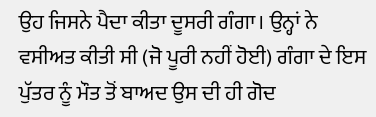ਉਹ ਜਿਸਨੇ ਪੈਦਾ ਕੀਤਾ ਦੂਸਰੀ ਗੰਗਾ। ਉਨ੍ਹਾਂ ਨੇ ਵਸੀਅਤ ਕੀਤੀ ਸੀ (ਜੋ ਪੂਰੀ ਨਹੀਂ ਹੋਈ) ਗੰਗਾ ਦੇ ਇਸ ਪੁੱਤਰ ਨੂੰ ਮੌਤ ਤੋਂ ਬਾਅਦ ਉਸ ਦੀ ਹੀ ਗੋਦ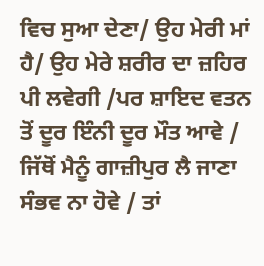ਵਿਚ ਸੁਆ ਦੇਣਾ/ ਉਹ ਮੇਰੀ ਮਾਂ ਹੈ/ ਉਹ ਮੇਰੇ ਸ਼ਰੀਰ ਦਾ ਜ਼ਹਿਰ ਪੀ ਲਵੇਗੀ /ਪਰ ਸ਼ਾਇਦ ਵਤਨ ਤੋਂ ਦੂਰ ਇੰਨੀ ਦੂਰ ਮੌਤ ਆਵੇ / ਜਿੱਥੋਂ ਮੈਨੂੰ ਗਾਜ਼ੀਪੁਰ ਲੈ ਜਾਣਾ ਸੰਭਵ ਨਾ ਹੋਵੇ / ਤਾਂ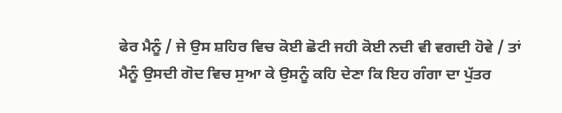ਫੇਰ ਮੈਨੂੰ / ਜੇ ਉਸ ਸ਼ਹਿਰ ਵਿਚ ਕੋਈ ਛੋਟੀ ਜਹੀ ਕੋਈ ਨਦੀ ਵੀ ਵਗਦੀ ਹੋਵੇ / ਤਾਂ ਮੈਨੂੰ ਉਸਦੀ ਗੋਦ ਵਿਚ ਸੁਆ ਕੇ ਉਸਨੂੰ ਕਹਿ ਦੇਣਾ ਕਿ ਇਹ ਗੰਗਾ ਦਾ ਪੁੱਤਰ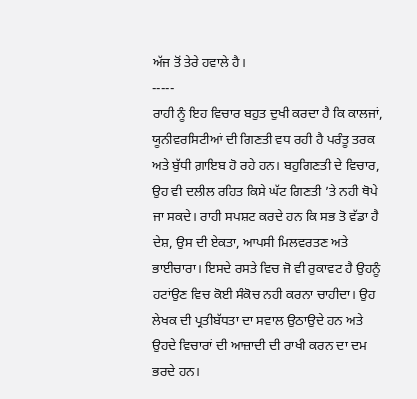ਅੱਜ ਤੋਂ ਤੇਰੇ ਹਵਾਲੇ ਹੈ।
-----
ਰਾਹੀ ਨੂੰ ਇਹ ਵਿਚਾਰ ਬਹੁਤ ਦੁਖੀ ਕਰਦਾ ਹੈ ਕਿ ਕਾਲਜਾਂ, ਯੂਨੀਵਰਸਿਟੀਆਂ ਦੀ ਗਿਣਤੀ ਵਧ ਰਹੀ ਹੈ ਪਰੰਤੂ ਤਰਕ ਅਤੇ ਬੁੱਧੀ ਗ਼ਾਇਬ ਹੋ ਰਹੇ ਹਨ। ਬਹੁਗਿਣਤੀ ਦੇ ਵਿਚਾਰ, ਉਹ ਵੀ ਦਲੀਲ ਰਹਿਤ ਕਿਸੇ ਘੱਟ ਗਿਣਤੀ ’ਤੇ ਨਹੀ ਥੋਪੇ ਜਾ ਸਕਦੇ। ਰਾਹੀ ਸਪਸ਼ਟ ਕਰਦੇ ਹਨ ਕਿ ਸਭ ਤੋ ਵੱਡਾ ਹੈ ਦੇਸ਼, ਉਸ ਦੀ ਏਕਤਾ, ਆਪਸੀ ਮਿਲਵਰਤਣ ਅਤੇ ਭਾਈਚਾਰਾ। ਇਸਦੇ ਰਸਤੇ ਵਿਚ ਜੋ ਵੀ ਰੁਕਾਵਟ ਹੈ ਉਹਨੂੰ ਹਟਾਂਉਣ ਵਿਚ ਕੋਈ ਸੰਕੋਚ ਨਹੀ ਕਰਨਾ ਚਾਹੀਦਾ। ਉਹ ਲੇਖਕ ਦੀ ਪ੍ਰਤੀਬੱਧਤਾ ਦਾ ਸਵਾਲ ਉਠਾਉਦੇ ਹਨ ਅਤੇ ਉਹਦੇ ਵਿਚਾਰਾਂ ਦੀ ਆਜ਼ਾਦੀ ਦੀ ਰਾਖੀ ਕਰਨ ਦਾ ਦਮ ਭਰਦੇ ਹਨ।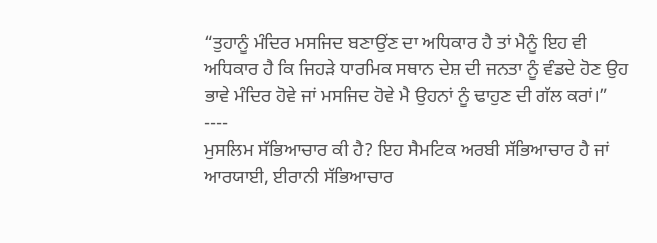“ਤੁਹਾਨੂੰ ਮੰਦਿਰ ਮਸਜਿਦ ਬਣਾਉਂਣ ਦਾ ਅਧਿਕਾਰ ਹੈ ਤਾਂ ਮੈਨੂੰ ਇਹ ਵੀ ਅਧਿਕਾਰ ਹੈ ਕਿ ਜਿਹੜੇ ਧਾਰਮਿਕ ਸਥਾਨ ਦੇਸ਼ ਦੀ ਜਨਤਾ ਨੂੰ ਵੰਡਦੇ ਹੋਣ ਉਹ ਭਾਵੇ ਮੰਦਿਰ ਹੋਵੇ ਜਾਂ ਮਸਜਿਦ ਹੋਵੇ ਮੈ ਉਹਨਾਂ ਨੂੰ ਢਾਹੁਣ ਦੀ ਗੱਲ ਕਰਾਂ।”
----
ਮੁਸਲਿਮ ਸੱਭਿਆਚਾਰ ਕੀ ਹੈ? ਇਹ ਸੈਮਟਿਕ ਅਰਬੀ ਸੱਭਿਆਚਾਰ ਹੈ ਜਾਂ ਆਰਯਾਈ, ਈਰਾਨੀ ਸੱਭਿਆਚਾਰ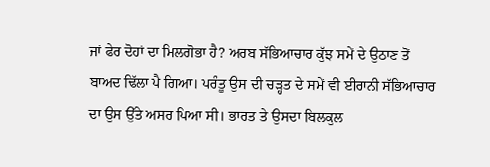ਜਾਂ ਫੇਰ ਦੋਹਾਂ ਦਾ ਮਿਲਗੋਭਾ ਹੈ? ਅਰਬ ਸੱਭਿਆਚਾਰ ਕੁੱਝ ਸਮੇਂ ਦੇ ਉਠਾਣ ਤੋਂ ਬਾਅਦ ਢਿੱਲਾ ਪੈ ਗਿਆ। ਪਰੰਤੂ ਉਸ ਦੀ ਚੜ੍ਹਤ ਦੇ ਸਮੇਂ ਵੀ ਈਰਾਨੀ ਸੱਭਿਆਚਾਰ ਦਾ ਉਸ ਉੱਤੇ ਅਸਰ ਪਿਆ ਸੀ। ਭਾਰਤ ਤੇ ਉਸਦਾ ਬਿਲਕੁਲ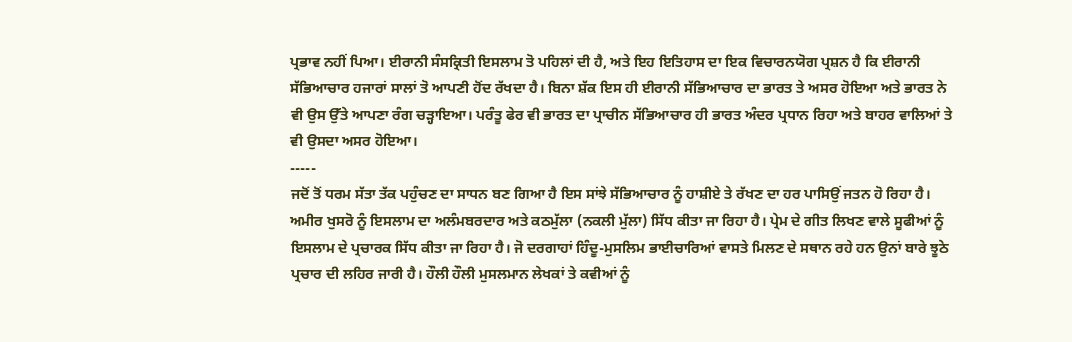ਪ੍ਰਭਾਵ ਨਹੀਂ ਪਿਆ। ਈਰਾਨੀ ਸੰਸਕ੍ਰਿਤੀ ਇਸਲਾਮ ਤੋ ਪਹਿਲਾਂ ਦੀ ਹੈ, ਅਤੇ ਇਹ ਇਤਿਹਾਸ ਦਾ ਇਕ ਵਿਚਾਰਨਯੋਗ ਪ੍ਰਸ਼ਨ ਹੈ ਕਿ ਈਰਾਨੀ ਸੱਭਿਆਚਾਰ ਹਜਾਰਾਂ ਸਾਲਾਂ ਤੋ ਆਪਣੀ ਹੋਂਦ ਰੱਖਦਾ ਹੈ। ਬਿਨਾ ਸ਼ੱਕ ਇਸ ਹੀ ਈਰਾਨੀ ਸੱਭਿਆਚਾਰ ਦਾ ਭਾਰਤ ਤੇ ਅਸਰ ਹੋਇਆ ਅਤੇ ਭਾਰਤ ਨੇ ਵੀ ਉਸ ਉੱਤੇ ਆਪਣਾ ਰੰਗ ਚੜ੍ਹਾਇਆ। ਪਰੰਤੂ ਫੇਰ ਵੀ ਭਾਰਤ ਦਾ ਪ੍ਰਾਚੀਨ ਸੱਭਿਆਚਾਰ ਹੀ ਭਾਰਤ ਅੰਦਰ ਪ੍ਰਧਾਨ ਰਿਹਾ ਅਤੇ ਬਾਹਰ ਵਾਲਿਆਂ ਤੇ ਵੀ ਉਸਦਾ ਅਸਰ ਹੋਇਆ।
-----
ਜਦੋਂ ਤੋਂ ਧਰਮ ਸੱਤਾ ਤੱਕ ਪਹੁੰਚਣ ਦਾ ਸਾਧਨ ਬਣ ਗਿਆ ਹੈ ਇਸ ਸਾਂਝੇ ਸੱਭਿਆਚਾਰ ਨੂੰ ਹਾਸ਼ੀਏ ਤੇ ਰੱਖਣ ਦਾ ਹਰ ਪਾਸਿਉਂ ਜਤਨ ਹੋ ਰਿਹਾ ਹੈ। ਅਮੀਰ ਖੁਸਰੋ ਨੂੰ ਇਸਲਾਮ ਦਾ ਅਲੰਮਬਰਦਾਰ ਅਤੇ ਕਠਮੁੱਲਾ (ਨਕਲੀ ਮੁੱਲਾ) ਸਿੱਧ ਕੀਤਾ ਜਾ ਰਿਹਾ ਹੈ। ਪ੍ਰੇਮ ਦੇ ਗੀਤ ਲਿਖਣ ਵਾਲੇ ਸੂਫੀਆਂ ਨੂੰ ਇਸਲਾਮ ਦੇ ਪ੍ਰਚਾਰਕ ਸਿੱਧ ਕੀਤਾ ਜਾ ਰਿਹਾ ਹੈ। ਜੋ ਦਰਗਾਹਾਂ ਹਿੰਦੂ-ਮੁਸਲਿਮ ਭਾਈਚਾਰਿਆਂ ਵਾਸਤੇ ਮਿਲਣ ਦੇ ਸਥਾਨ ਰਹੇ ਹਨ ਉਨਾਂ ਬਾਰੇ ਝੂਠੇ ਪ੍ਰਚਾਰ ਦੀ ਲਹਿਰ ਜਾਰੀ ਹੈ। ਹੌਲੀ ਹੌਲੀ ਮੁਸਲਮਾਨ ਲੇਖਕਾਂ ਤੇ ਕਵੀਆਂ ਨੂੰ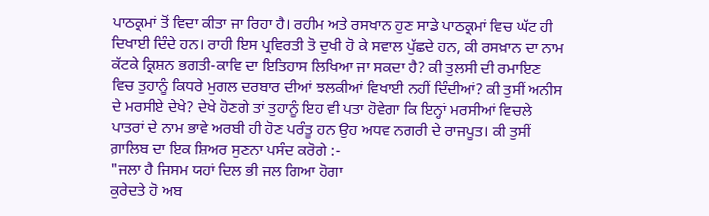ਪਾਠਕ੍ਰਮਾਂ ਤੋਂ ਵਿਦਾ ਕੀਤਾ ਜਾ ਰਿਹਾ ਹੈ। ਰਹੀਮ ਅਤੇ ਰਸਖਾਨ ਹੁਣ ਸਾਡੇ ਪਾਠਕ੍ਰਮਾਂ ਵਿਚ ਘੱਟ ਹੀ ਦਿਖਾਈ ਦਿੰਦੇ ਹਨ। ਰਾਹੀ ਇਸ ਪ੍ਰਵਿਰਤੀ ਤੋ ਦੁਖੀ ਹੋ ਕੇ ਸਵਾਲ ਪੁੱਛਦੇ ਹਨ, ਕੀ ਰਸਖ਼ਾਨ ਦਾ ਨਾਮ ਕੱਟਕੇ ਕ੍ਰਿਸ਼ਨ ਭਗਤੀ-ਕਾਵਿ ਦਾ ਇਤਿਹਾਸ ਲਿਖਿਆ ਜਾ ਸਕਦਾ ਹੈ? ਕੀ ਤੁਲਸੀ ਦੀ ਰਮਾਇਣ ਵਿਚ ਤੁਹਾਨੂੰ ਕਿਧਰੇ ਮੁਗਲ ਦਰਬਾਰ ਦੀਆਂ ਝਲਕੀਆਂ ਵਿਖਾਈ ਨਹੀਂ ਦਿੰਦੀਆਂ? ਕੀ ਤੁਸੀਂ ਅਨੀਸ ਦੇ ਮਰਸੀਏ ਦੇਖੇ? ਦੇਖੇ ਹੋਣਗੇ ਤਾਂ ਤੁਹਾਨੂੰ ਇਹ ਵੀ ਪਤਾ ਹੋਵੇਗਾ ਕਿ ਇਨ੍ਹਾਂ ਮਰਸੀਆਂ ਵਿਚਲੇ ਪਾਤਰਾਂ ਦੇ ਨਾਮ ਭਾਵੇ ਅਰਬੀ ਹੀ ਹੋਣ ਪਰੰਤੂ ਹਨ ਉਹ ਅਧਵ ਨਗਰੀ ਦੇ ਰਾਜਪੂਤ। ਕੀ ਤੁਸੀਂ ਗ਼ਾਲਿਬ ਦਾ ਇਕ ਸ਼ਿਅਰ ਸੁਣਨਾ ਪਸੰਦ ਕਰੋਗੇ :-
"ਜਲਾ ਹੈ ਜਿਸਮ ਯਹਾਂ ਦਿਲ ਭੀ ਜਲ ਗਿਆ ਹੋਗਾ
ਕੁਰੇਦਤੇ ਹੋ ਅਬ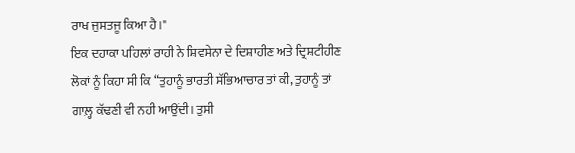ਰਾਖ ਜੁਸਤਜੂ ਕਿਆ ਹੈ।"
ਇਕ ਦਹਾਕਾ ਪਹਿਲਾਂ ਰਾਹੀ ਨੇ ਸ਼ਿਵਸੇਨਾ ਦੇ ਦਿਸ਼ਾਹੀਣ ਅਤੇ ਦ੍ਰਿਸ਼ਟੀਹੀਣ ਲੋਕਾਂ ਨੂੰ ਕਿਹਾ ਸੀ ਕਿ “ਤੁਹਾਨੂੰ ਭਾਰਤੀ ਸੱਭਿਆਚਾਰ ਤਾਂ ਕੀ, ਤੁਹਾਨੂੰ ਤਾਂ ਗਾਲ਼੍ਹ ਕੱਢਣੀ ਵੀ ਨਹੀ ਆਉਂਦੀ। ਤੁਸੀ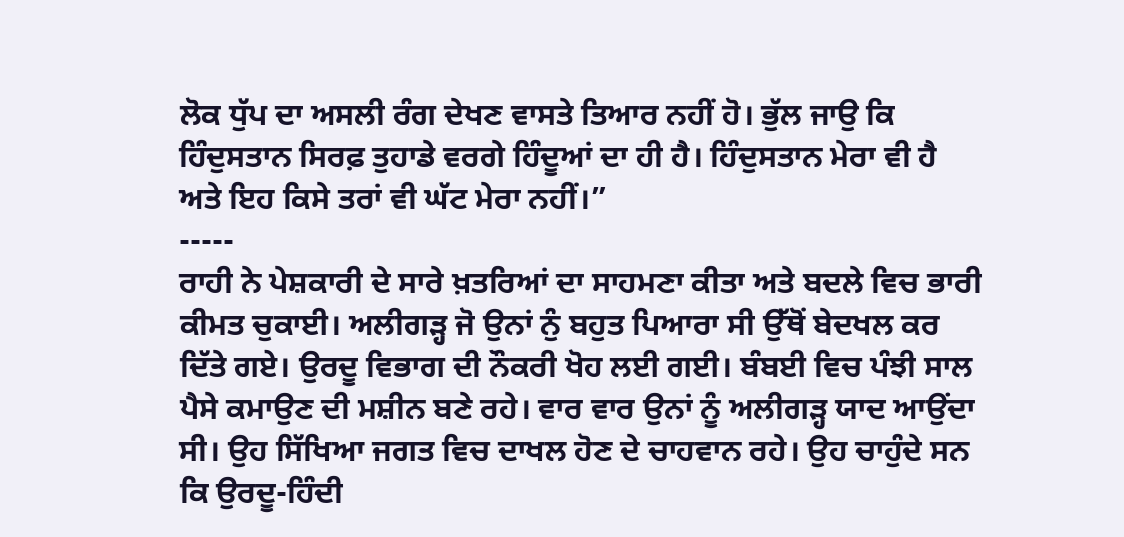ਲੋਕ ਧੁੱਪ ਦਾ ਅਸਲੀ ਰੰਗ ਦੇਖਣ ਵਾਸਤੇ ਤਿਆਰ ਨਹੀਂ ਹੋ। ਭੁੱਲ ਜਾਉ ਕਿ ਹਿੰਦੁਸਤਾਨ ਸਿਰਫ਼ ਤੁਹਾਡੇ ਵਰਗੇ ਹਿੰਦੂਆਂ ਦਾ ਹੀ ਹੈ। ਹਿੰਦੁਸਤਾਨ ਮੇਰਾ ਵੀ ਹੈ ਅਤੇ ਇਹ ਕਿਸੇ ਤਰਾਂ ਵੀ ਘੱਟ ਮੇਰਾ ਨਹੀਂ।”
-----
ਰਾਹੀ ਨੇ ਪੇਸ਼ਕਾਰੀ ਦੇ ਸਾਰੇ ਖ਼ਤਰਿਆਂ ਦਾ ਸਾਹਮਣਾ ਕੀਤਾ ਅਤੇ ਬਦਲੇ ਵਿਚ ਭਾਰੀ ਕੀਮਤ ਚੁਕਾਈ। ਅਲੀਗੜ੍ਹ ਜੋ ਉਨਾਂ ਨੁੰ ਬਹੁਤ ਪਿਆਰਾ ਸੀ ਉੱਥੋਂ ਬੇਦਖਲ ਕਰ ਦਿੱਤੇ ਗਏ। ਉਰਦੂ ਵਿਭਾਗ ਦੀ ਨੌਕਰੀ ਖੋਹ ਲਈ ਗਈ। ਬੰਬਈ ਵਿਚ ਪੰਝੀ ਸਾਲ ਪੈਸੇ ਕਮਾਉਣ ਦੀ ਮਸ਼ੀਨ ਬਣੇ ਰਹੇ। ਵਾਰ ਵਾਰ ਉਨਾਂ ਨੂੰ ਅਲੀਗੜ੍ਹ ਯਾਦ ਆਉਂਦਾ ਸੀ। ਉਹ ਸਿੱਖਿਆ ਜਗਤ ਵਿਚ ਦਾਖਲ ਹੋਣ ਦੇ ਚਾਹਵਾਨ ਰਹੇ। ਉਹ ਚਾਹੁੰਦੇ ਸਨ ਕਿ ਉਰਦੂ-ਹਿੰਦੀ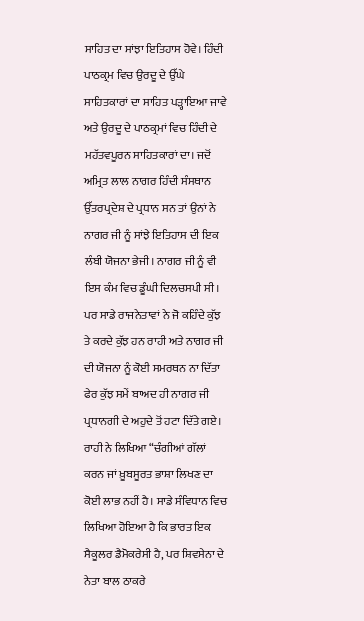ਸਾਹਿਤ ਦਾ ਸਾਂਝਾ ਇਤਿਹਾਸ ਹੋਵੇ। ਹਿੰਦੀ ਪਾਠਕ੍ਰਮ ਵਿਚ ਉਰਦੂ ਦੇ ਉੱਘੇ ਸਾਹਿਤਕਾਰਾਂ ਦਾ ਸਾਹਿਤ ਪੜ੍ਹਾਇਆ ਜਾਵੇ ਅਤੇ ਉਰਦੂ ਦੇ ਪਾਠਕ੍ਰਮਾਂ ਵਿਚ ਹਿੰਦੀ ਦੇ ਮਹੱਤਵਪੂਰਨ ਸਾਹਿਤਕਾਰਾਂ ਦਾ। ਜਦੋਂ ਅਮ੍ਰਿਤ ਲਾਲ ਨਾਗਰ ਹਿੰਦੀ ਸੰਸਥਾਨ ਉੱਤਰਪ੍ਰਦੇਸ਼ ਦੇ ਪ੍ਰਧਾਨ ਸਨ ਤਾਂ ਉਨਾਂ ਨੇ ਨਾਗਰ ਜੀ ਨੂੰ ਸਾਂਝੇ ਇਤਿਹਾਸ ਦੀ ਇਕ ਲੰਬੀ ਯੋਜਨਾ ਭੇਜੀ। ਨਾਗਰ ਜੀ ਨੂੰ ਵੀ ਇਸ ਕੰਮ ਵਿਚ ਡੂੰਘੀ ਦਿਲਚਸਪੀ ਸੀ। ਪਰ ਸਾਡੇ ਰਾਜਨੇਤਾਵਾਂ ਨੇ ਜੋ ਕਹਿੰਦੇ ਕੁੱਝ ਤੇ ਕਰਦੇ ਕੁੱਝ ਹਨ ਰਾਹੀ ਅਤੇ ਨਾਗਰ ਜੀ ਦੀ ਯੋਜਨਾ ਨੂੰ ਕੋਈ ਸਮਰਥਨ ਨਾ ਦਿੱਤਾ ਫੇਰ ਕੁੱਝ ਸਮੇਂ ਬਾਅਦ ਹੀ ਨਾਗਰ ਜੀ ਪ੍ਰਧਾਨਗੀ ਦੇ ਅਹੁਦੇ ਤੋਂ ਹਟਾ ਦਿੱਤੇ ਗਏ। ਰਾਹੀ ਨੇ ਲਿਖਿਆ “ਚੰਗੀਆਂ ਗੱਲਾਂ ਕਰਨ ਜਾਂ ਖ਼ੂਬਸੂਰਤ ਭਾਸ਼ਾ ਲਿਖਣ ਦਾ ਕੋਈ ਲਾਭ ਨਹੀਂ ਹੈ। ਸਾਡੇ ਸੰਵਿਧਾਨ ਵਿਚ ਲਿਖਿਆ ਹੋਇਆ ਹੈ ਕਿ ਭਾਰਤ ਇਕ ਸੈਕੂਲਰ ਡੈਮੋਕਰੇਸੀ ਹੈ, ਪਰ ਸ਼ਿਵਸੇਨਾ ਦੇ ਨੇਤਾ ਬਾਲ ਠਾਕਰੇ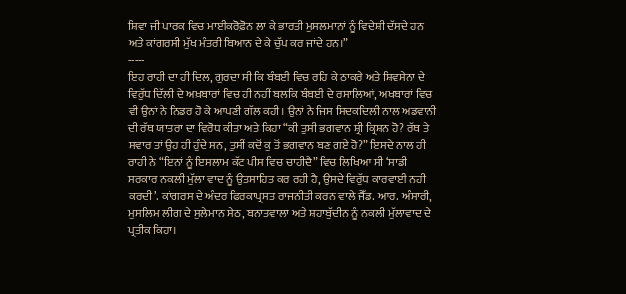ਸ਼ਿਵਾ ਜੀ ਪਾਰਕ ਵਿਚ ਮਾਈਕਰੋਫ਼ੋਨ ਲਾ ਕੇ ਭਾਰਤੀ ਮੁਸਲਮਾਨਾਂ ਨੂੰ ਵਿਦੇਸ਼ੀ ਦੱਸਦੇ ਹਨ ਅਤੇ ਕਾਂਗਰਸੀ ਮੁੱਖ ਮੰਤਰੀ ਬਿਆਨ ਦੇ ਕੇ ਚੁੱਪ ਕਰ ਜਾਂਦੇ ਹਨ।”
-----
ਇਹ ਰਾਹੀ ਦਾ ਹੀ ਦਿਲ, ਗੁਰਦਾ ਸੀ ਕਿ ਬੰਬਈ ਵਿਚ ਰਹਿ ਕੇ ਠਾਕਰੇ ਅਤੇ ਸ਼ਿਵਸੇਨਾ ਦੇ ਵਿਰੁੱਧ ਦਿੱਲੀ ਦੇ ਅਖ਼ਬਾਰਾਂ ਵਿਚ ਹੀ ਨਹੀਂ ਬਲਕਿ ਬੰਬਈ ਦੇ ਰਸਾਲਿਆਂ, ਅਖਬਾਰਾਂ ਵਿਚ ਵੀ ਉਨਾਂ ਨੇ ਨਿਡਰ ਹੋ ਕੇ ਆਪਣੀ ਗੱਲ ਕਹੀ। ਉਨਾਂ ਨੇ ਜਿਸ ਸਿਦਕਦਿਲੀ ਨਾਲ ਅਡਵਾਨੀ ਦੀ ਰੱਥ ਯਾਤਰਾ ਦਾ ਵਿਰੋਧ ਕੀਤਾ ਅਤੇ ਕਿਹਾ “ਕੀ ਤੁਸੀ ਭਗਵਾਨ ਸ਼੍ਰੀ ਕ੍ਰਿਸ਼ਨ ਹੋ? ਰੱਥ ਤੇ ਸਵਾਰ ਤਾਂ ਉਹ ਹੀ ਹੁੰਦੇ ਸਨ, ਤੁਸੀਂ ਕਦੋਂ ਕੁ ਤੋਂ ਭਗਵਾਨ ਬਣ ਗਏ ਹੋ?” ਇਸਦੇ ਨਾਲ ਹੀ ਰਾਹੀ ਨੇ “ਇਨਾਂ ਨੂੰ ਇਸਲਾਮ ਕੱਟ ਪੀਸ ਵਿਚ ਚਾਹੀਦੈ” ਵਿਚ ਲਿਖਿਆ ਸੀ ‘ਸਾਡੀ ਸਰਕਾਰ ਨਕਲੀ ਮੁੱਲਾ ਵਾਦ ਨੂੰ ਉਤਸਾਹਿਤ ਕਰ ਰਹੀ ਹੈ, ਉਸਦੇ ਵਿਰੁੱਧ ਕਾਰਵਾਈ ਨਹੀ ਕਰਦੀ’. ਕਾਂਗਰਸ ਦੇ ਅੰਦਰ ਫਿਰਕਾਪ੍ਰਸਤ ਰਾਜਨੀਤੀ ਕਰਨ ਵਾਲੇ ਜੈੱਡ. ਆਰ. ਅੰਸਾਰੀ, ਮੁਸਲਿਮ ਲੀਗ ਦੇ ਸੁਲੇਮਾਨ ਸੇਠ, ਬਨਾਤਵਾਲਾ ਅਤੇ ਸ਼ਹਾਬੁੱਦੀਨ ਨੂੰ ਨਕਲੀ ਮੁੱਲਾਵਾਦ ਦੇ ਪ੍ਰਤੀਕ ਕਿਹਾ।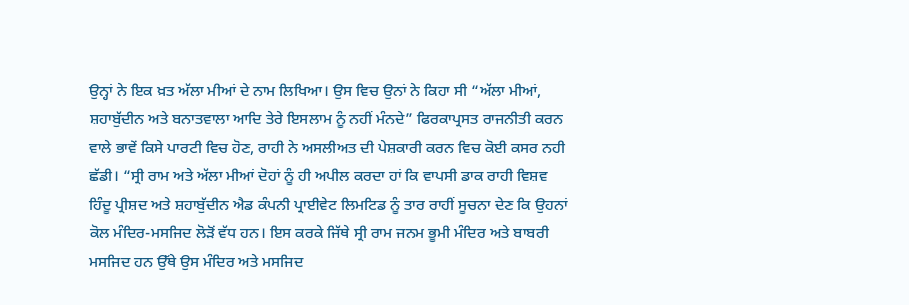ਉਨ੍ਹਾਂ ਨੇ ਇਕ ਖ਼ਤ ਅੱਲਾ ਮੀਆਂ ਦੇ ਨਾਮ ਲਿਖਿਆ। ਉਸ ਵਿਚ ਉਨਾਂ ਨੇ ਕਿਹਾ ਸੀ “ਅੱਲਾ ਮੀਆਂ, ਸ਼ਹਾਬੁੱਦੀਨ ਅਤੇ ਬਨਾਤਵਾਲਾ ਆਦਿ ਤੇਰੇ ਇਸਲਾਮ ਨੂੰ ਨਹੀਂ ਮੰਨਦੇ” ਫਿਰਕਾਪ੍ਰਸਤ ਰਾਜਨੀਤੀ ਕਰਨ ਵਾਲੇ ਭਾਵੇਂ ਕਿਸੇ ਪਾਰਟੀ ਵਿਚ ਹੋਣ, ਰਾਹੀ ਨੇ ਅਸਲੀਅਤ ਦੀ ਪੇਸ਼ਕਾਰੀ ਕਰਨ ਵਿਚ ਕੋਈ ਕਸਰ ਨਹੀ ਛੱਡੀ। “ਸ੍ਰੀ ਰਾਮ ਅਤੇ ਅੱਲਾ ਮੀਆਂ ਦੋਹਾਂ ਨੂੰ ਹੀ ਅਪੀਲ ਕਰਦਾ ਹਾਂ ਕਿ ਵਾਪਸੀ ਡਾਕ ਰਾਹੀ ਵਿਸ਼ਵ ਹਿੰਦੂ ਪ੍ਰੀਸ਼ਦ ਅਤੇ ਸ਼ਹਾਬੁੱਦੀਨ ਐਡ ਕੰਪਨੀ ਪ੍ਰਾਈਵੇਟ ਲਿਮਟਿਡ ਨੂੰ ਤਾਰ ਰਾਹੀਂ ਸੂਚਨਾ ਦੇਣ ਕਿ ਉਹਨਾਂ ਕੋਲ ਮੰਦਿਰ-ਮਸਜਿਦ ਲੋੜੋਂ ਵੱਧ ਹਨ। ਇਸ ਕਰਕੇ ਜਿੱਥੇ ਸ੍ਰੀ ਰਾਮ ਜਨਮ ਭੂਮੀ ਮੰਦਿਰ ਅਤੇ ਬਾਬਰੀ ਮਸਜਿਦ ਹਨ ਉੱਥੇ ਉਸ ਮੰਦਿਰ ਅਤੇ ਮਸਜਿਦ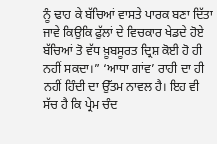ਨੂੰ ਢਾਹ ਕੇ ਬੱਚਿਆਂ ਵਾਸਤੇ ਪਾਰਕ ਬਣਾ ਦਿੱਤਾ ਜਾਵੇ ਕਿਉਕਿ ਫੁੱਲਾਂ ਦੇ ਵਿਚਕਾਰ ਖੇਡਦੇ ਹੋਏ ਬੱਚਿਆਂ ਤੋ ਵੱਧ ਖ਼ੂਬਸੂਰਤ ਦ੍ਰਿਸ਼ ਕੋਈ ਹੋ ਹੀ ਨਹੀਂ ਸਕਦਾ।” ‘ਆਧਾ ਗਾਂਵ’ ਰਾਹੀ ਦਾ ਹੀ ਨਹੀਂ ਹਿੰਦੀ ਦਾ ਉੱਤਮ ਨਾਵਲ ਹੈ। ਇਹ ਵੀ ਸੱਚ ਹੈ ਕਿ ਪ੍ਰੇਮ ਚੰਦ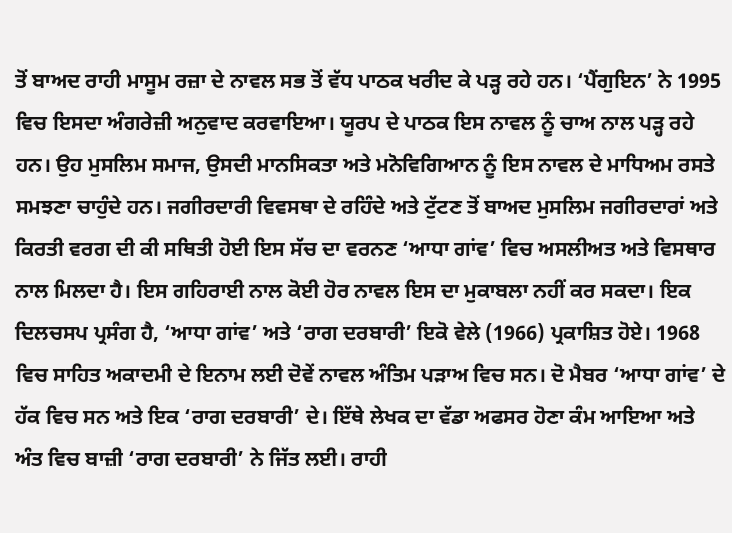ਤੋਂ ਬਾਅਦ ਰਾਹੀ ਮਾਸੂਮ ਰਜ਼ਾ ਦੇ ਨਾਵਲ ਸਭ ਤੋਂ ਵੱਧ ਪਾਠਕ ਖਰੀਦ ਕੇ ਪੜ੍ਹ ਰਹੇ ਹਨ। ‘ਪੈਂਗੁਇਨ’ ਨੇ 1995 ਵਿਚ ਇਸਦਾ ਅੰਗਰੇਜ਼ੀ ਅਨੁਵਾਦ ਕਰਵਾਇਆ। ਯੂਰਪ ਦੇ ਪਾਠਕ ਇਸ ਨਾਵਲ ਨੂੰ ਚਾਅ ਨਾਲ ਪੜ੍ਹ ਰਹੇ ਹਨ। ਉਹ ਮੁਸਲਿਮ ਸਮਾਜ, ਉਸਦੀ ਮਾਨਸਿਕਤਾ ਅਤੇ ਮਨੋਵਿਗਿਆਨ ਨੂੰ ਇਸ ਨਾਵਲ ਦੇ ਮਾਧਿਅਮ ਰਸਤੇ ਸਮਝਣਾ ਚਾਹੁੰਦੇ ਹਨ। ਜਗੀਰਦਾਰੀ ਵਿਵਸਥਾ ਦੇ ਰਹਿੰਦੇ ਅਤੇ ਟੁੱਟਣ ਤੋਂ ਬਾਅਦ ਮੁਸਲਿਮ ਜਗੀਰਦਾਰਾਂ ਅਤੇ ਕਿਰਤੀ ਵਰਗ ਦੀ ਕੀ ਸਥਿਤੀ ਹੋਈ ਇਸ ਸੱਚ ਦਾ ਵਰਨਣ ‘ਆਧਾ ਗਾਂਵ’ ਵਿਚ ਅਸਲੀਅਤ ਅਤੇ ਵਿਸਥਾਰ ਨਾਲ ਮਿਲਦਾ ਹੈ। ਇਸ ਗਹਿਰਾਈ ਨਾਲ ਕੋਈ ਹੋਰ ਨਾਵਲ ਇਸ ਦਾ ਮੁਕਾਬਲਾ ਨਹੀਂ ਕਰ ਸਕਦਾ। ਇਕ ਦਿਲਚਸਪ ਪ੍ਰਸੰਗ ਹੈ, ‘ਆਧਾ ਗਾਂਵ’ ਅਤੇ ‘ਰਾਗ ਦਰਬਾਰੀ’ ਇਕੋ ਵੇਲੇ (1966) ਪ੍ਰਕਾਸ਼ਿਤ ਹੋਏ। 1968 ਵਿਚ ਸਾਹਿਤ ਅਕਾਦਮੀ ਦੇ ਇਨਾਮ ਲਈ ਦੋਵੇਂ ਨਾਵਲ ਅੰਤਿਮ ਪੜਾਅ ਵਿਚ ਸਨ। ਦੋ ਮੈਬਰ ‘ਆਧਾ ਗਾਂਵ’ ਦੇ ਹੱਕ ਵਿਚ ਸਨ ਅਤੇ ਇਕ ‘ਰਾਗ ਦਰਬਾਰੀ’ ਦੇ। ਇੱਥੇ ਲੇਖਕ ਦਾ ਵੱਡਾ ਅਫਸਰ ਹੋਣਾ ਕੰਮ ਆਇਆ ਅਤੇ ਅੰਤ ਵਿਚ ਬਾਜ਼ੀ ‘ਰਾਗ ਦਰਬਾਰੀ’ ਨੇ ਜਿੱਤ ਲਈ। ਰਾਹੀ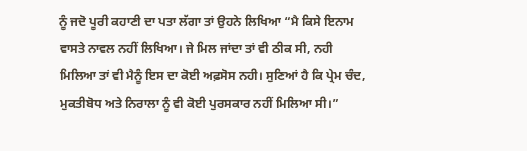ਨੂੰ ਜਦੋ ਪੂਰੀ ਕਹਾਣੀ ਦਾ ਪਤਾ ਲੱਗਾ ਤਾਂ ਉਹਨੇ ਲਿਖਿਆ “ਮੈ ਕਿਸੇ ਇਨਾਮ ਵਾਸਤੇ ਨਾਵਲ ਨਹੀਂ ਲਿਖਿਆ। ਜੇ ਮਿਲ ਜਾਂਦਾ ਤਾਂ ਵੀ ਠੀਕ ਸੀ, ਨਹੀ ਮਿਲਿਆ ਤਾਂ ਵੀ ਮੈਨੂੰ ਇਸ ਦਾ ਕੋਈ ਅਫ਼ਸੋਸ ਨਹੀ। ਸੁਣਿਆਂ ਹੈ ਕਿ ਪ੍ਰੇਮ ਚੰਦ, ਮੁਕਤੀਬੋਧ ਅਤੇ ਨਿਰਾਲਾ ਨੂੰ ਵੀ ਕੋਈ ਪੁਰਸਕਾਰ ਨਹੀਂ ਮਿਲਿਆ ਸੀ।”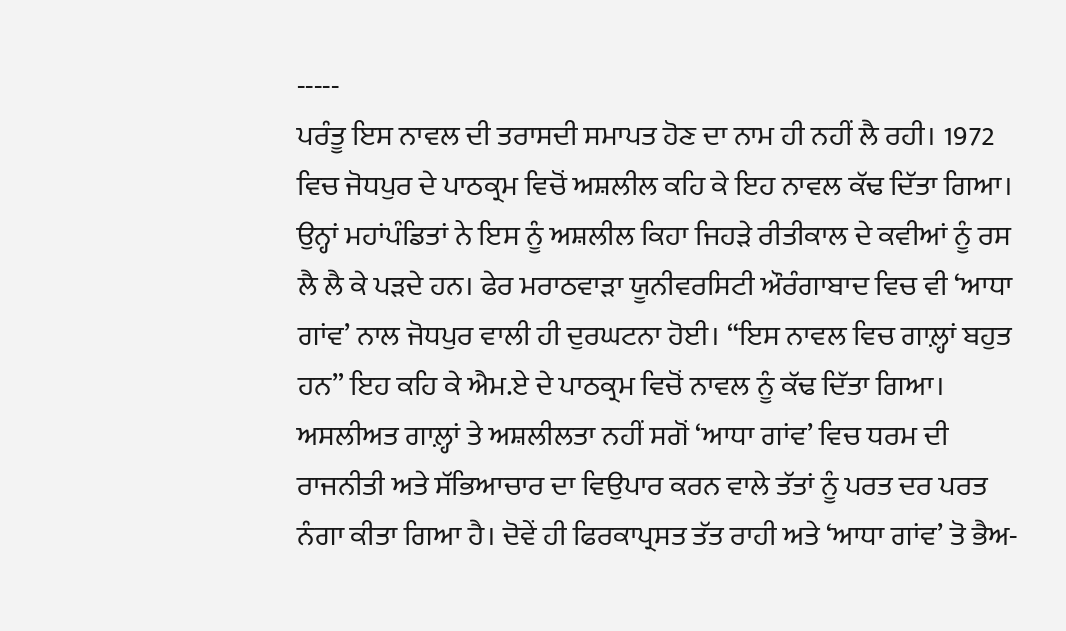-----
ਪਰੰਤੂ ਇਸ ਨਾਵਲ ਦੀ ਤਰਾਸਦੀ ਸਮਾਪਤ ਹੋਣ ਦਾ ਨਾਮ ਹੀ ਨਹੀਂ ਲੈ ਰਹੀ। 1972 ਵਿਚ ਜੋਧਪੁਰ ਦੇ ਪਾਠਕ੍ਰਮ ਵਿਚੋਂ ਅਸ਼ਲੀਲ ਕਹਿ ਕੇ ਇਹ ਨਾਵਲ ਕੱਢ ਦਿੱਤਾ ਗਿਆ। ਉਨ੍ਹਾਂ ਮਹਾਂਪੰਡਿਤਾਂ ਨੇ ਇਸ ਨੂੰ ਅਸ਼ਲੀਲ ਕਿਹਾ ਜਿਹੜੇ ਰੀਤੀਕਾਲ ਦੇ ਕਵੀਆਂ ਨੂੰ ਰਸ ਲੈ ਲੈ ਕੇ ਪੜਦੇ ਹਨ। ਫੇਰ ਮਰਾਠਵਾੜਾ ਯੂਨੀਵਰਸਿਟੀ ਔਰੰਗਾਬਾਦ ਵਿਚ ਵੀ ‘ਆਧਾ ਗਾਂਵ’ ਨਾਲ ਜੋਧਪੁਰ ਵਾਲੀ ਹੀ ਦੁਰਘਟਨਾ ਹੋਈ। “ਇਸ ਨਾਵਲ ਵਿਚ ਗਾਲ਼੍ਹਾਂ ਬਹੁਤ ਹਨ” ਇਹ ਕਹਿ ਕੇ ਐਮ.ਏ ਦੇ ਪਾਠਕ੍ਰਮ ਵਿਚੋਂ ਨਾਵਲ ਨੂੰ ਕੱਢ ਦਿੱਤਾ ਗਿਆ। ਅਸਲੀਅਤ ਗਾਲ਼੍ਹਾਂ ਤੇ ਅਸ਼ਲੀਲਤਾ ਨਹੀਂ ਸਗੋਂ ‘ਆਧਾ ਗਾਂਵ’ ਵਿਚ ਧਰਮ ਦੀ ਰਾਜਨੀਤੀ ਅਤੇ ਸੱਭਿਆਚਾਰ ਦਾ ਵਿਉਪਾਰ ਕਰਨ ਵਾਲੇ ਤੱਤਾਂ ਨੂੰ ਪਰਤ ਦਰ ਪਰਤ ਨੰਗਾ ਕੀਤਾ ਗਿਆ ਹੈ। ਦੋਵੇਂ ਹੀ ਫਿਰਕਾਪ੍ਰਸਤ ਤੱਤ ਰਾਹੀ ਅਤੇ ‘ਆਧਾ ਗਾਂਵ’ ਤੋ ਭੈਅ-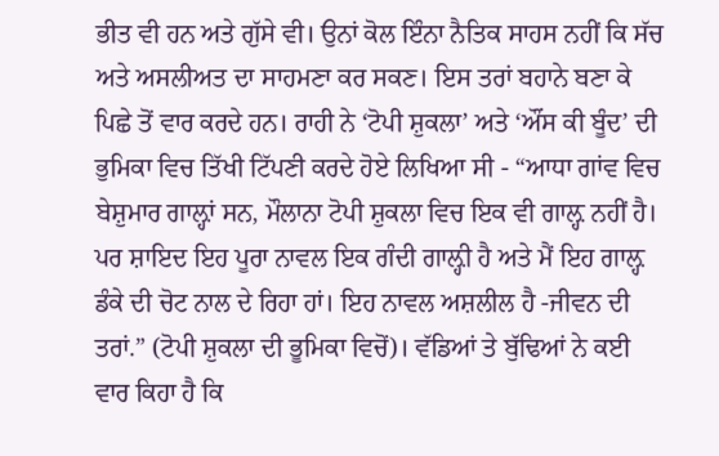ਭੀਤ ਵੀ ਹਨ ਅਤੇ ਗੁੱਸੇ ਵੀ। ਉਨਾਂ ਕੋਲ ਇੰਨਾ ਨੈਤਿਕ ਸਾਹਸ ਨਹੀਂ ਕਿ ਸੱਚ ਅਤੇ ਅਸਲੀਅਤ ਦਾ ਸਾਹਮਣਾ ਕਰ ਸਕਣ। ਇਸ ਤਰਾਂ ਬਹਾਨੇ ਬਣਾ ਕੇ ਪਿਛੇ ਤੋਂ ਵਾਰ ਕਰਦੇ ਹਨ। ਰਾਹੀ ਨੇ ‘ਟੋਪੀ ਸ਼ੁਕਲਾ’ ਅਤੇ ‘ਔਂਸ ਕੀ ਬੂੰਦ’ ਦੀ ਭੁਮਿਕਾ ਵਿਚ ਤਿੱਖੀ ਟਿੱਪਣੀ ਕਰਦੇ ਹੋਏ ਲਿਖਿਆ ਸੀ - “ਆਧਾ ਗਾਂਵ ਵਿਚ ਬੇਸ਼ੁਮਾਰ ਗਾਲ਼੍ਹਾਂ ਸਨ, ਮੌਲਾਨਾ ਟੋਪੀ ਸ਼ੁਕਲਾ ਵਿਚ ਇਕ ਵੀ ਗਾਲ਼੍ਹ ਨਹੀਂ ਹੈ। ਪਰ ਸ਼ਾਇਦ ਇਹ ਪੂਰਾ ਨਾਵਲ ਇਕ ਗੰਦੀ ਗਾਲ਼੍ਹੀ ਹੈ ਅਤੇ ਮੈਂ ਇਹ ਗਾਲ਼੍ਹ ਡੰਕੇ ਦੀ ਚੋਟ ਨਾਲ ਦੇ ਰਿਹਾ ਹਾਂ। ਇਹ ਨਾਵਲ ਅਸ਼ਲੀਲ ਹੈ -ਜੀਵਨ ਦੀ ਤਰਾਂ.” (ਟੋਪੀ ਸ਼ੁਕਲਾ ਦੀ ਭੂਮਿਕਾ ਵਿਚੋਂ)। ਵੱਡਿਆਂ ਤੇ ਬੁੱਢਿਆਂ ਨੇ ਕਈ ਵਾਰ ਕਿਹਾ ਹੈ ਕਿ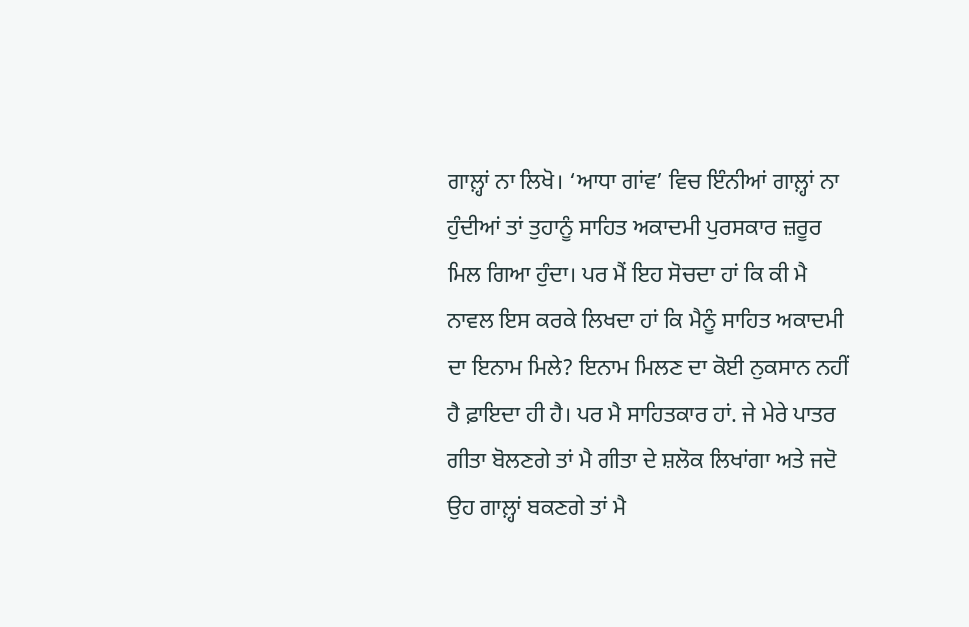ਗਾਲ਼੍ਹਾਂ ਨਾ ਲਿਖੋ। ‘ਆਧਾ ਗਾਂਵ’ ਵਿਚ ਇੰਨੀਆਂ ਗਾਲ਼੍ਹਾਂ ਨਾ ਹੁੰਦੀਆਂ ਤਾਂ ਤੁਹਾਨੂੰ ਸਾਹਿਤ ਅਕਾਦਮੀ ਪੁਰਸਕਾਰ ਜ਼ਰੂਰ ਮਿਲ ਗਿਆ ਹੁੰਦਾ। ਪਰ ਮੈਂ ਇਹ ਸੋਚਦਾ ਹਾਂ ਕਿ ਕੀ ਮੈ ਨਾਵਲ ਇਸ ਕਰਕੇ ਲਿਖਦਾ ਹਾਂ ਕਿ ਮੈਨੂੰ ਸਾਹਿਤ ਅਕਾਦਮੀ ਦਾ ਇਨਾਮ ਮਿਲੇ? ਇਨਾਮ ਮਿਲਣ ਦਾ ਕੋਈ ਨੁਕਸਾਨ ਨਹੀਂ ਹੈ ਫ਼ਾਇਦਾ ਹੀ ਹੈ। ਪਰ ਮੈ ਸਾਹਿਤਕਾਰ ਹਾਂ. ਜੇ ਮੇਰੇ ਪਾਤਰ ਗੀਤਾ ਬੋਲਣਗੇ ਤਾਂ ਮੈ ਗੀਤਾ ਦੇ ਸ਼ਲੋਕ ਲਿਖਾਂਗਾ ਅਤੇ ਜਦੋ ਉਹ ਗਾਲ਼੍ਹਾਂ ਬਕਣਗੇ ਤਾਂ ਮੈ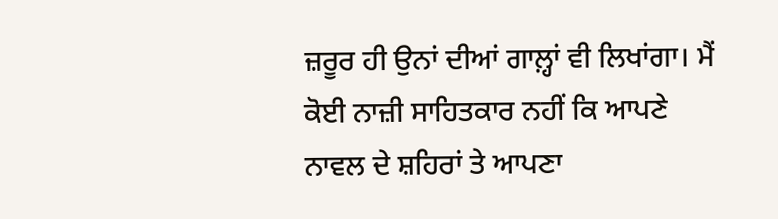ਜ਼ਰੂਰ ਹੀ ਉਨਾਂ ਦੀਆਂ ਗਾਲ਼੍ਹਾਂ ਵੀ ਲਿਖਾਂਗਾ। ਮੈਂ ਕੋਈ ਨਾਜ਼ੀ ਸਾਹਿਤਕਾਰ ਨਹੀਂ ਕਿ ਆਪਣੇ ਨਾਵਲ ਦੇ ਸ਼ਹਿਰਾਂ ਤੇ ਆਪਣਾ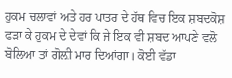ਹੁਕਮ ਚਲਾਵਾਂ ਅਤੇ ਹਰ ਪਾਤਰ ਦੇ ਹੱਥ ਵਿਚ ਇਕ ਸ਼ਬਦਕੋਸ਼ ਫੜਾ ਕੇ ਹੁਕਮ ਦੇ ਦੇਵਾਂ ਕਿ ਜੇ ਇਕ ਵੀ ਸ਼ਬਦ ਆਪਣੇ ਵਲੋ ਬੋਲਿਆ ਤਾਂ ਗੋਲ਼ੀ ਮਾਰ ਦਿਆਂਗਾ। ਕੋਈ ਵੱਡਾ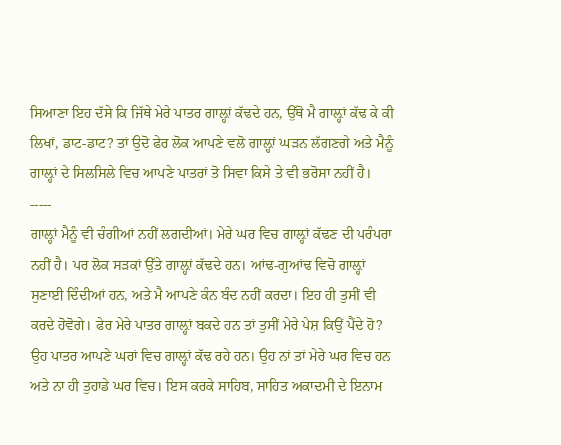ਸਿਆਣਾ ਇਹ ਦੱਸੇ ਕਿ ਜਿੱਥੇ ਮੇਰੇ ਪਾਤਰ ਗਾਲ਼੍ਹਾਂ ਕੱਢਦੇ ਹਨ, ਉੱਥੋ ਮੈ ਗਾਲ਼੍ਹਾਂ ਕੱਢ ਕੇ ਕੀ ਲਿਖਾਂ, ਡਾਟ-ਡਾਟ? ਤਾਂ ਉਦੋ ਫੇਰ ਲੋਕ ਆਪਣੇ ਵਲੋ ਗਾਲ਼੍ਹਾਂ ਘੜਨ ਲੱਗਣਗੇ ਅਤੇ ਮੈਨੂੰ ਗਾਲ਼੍ਹਾਂ ਦੇ ਸਿਲਸਿਲੇ ਵਿਚ ਆਪਣੇ ਪਾਤਰਾਂ ਤੋ ਸਿਵਾ ਕਿਸੇ ਤੇ ਵੀ ਭਰੋਸਾ ਨਹੀਂ ਹੈ।
-----
ਗਾਲ਼੍ਹਾਂ ਮੈਨੂੰ ਵੀ ਚੰਗੀਆਂ ਨਹੀਂ ਲਗਦੀਆਂ। ਮੇਰੇ ਘਰ ਵਿਚ ਗਾਲ਼੍ਹਾਂ ਕੱਢਣ ਦੀ ਪਰੰਪਰਾ ਨਹੀਂ ਹੈ। ਪਰ ਲੋਕ ਸੜਕਾਂ ਉੱਤੇ ਗਾਲ਼੍ਹਾਂ ਕੱਢਦੇ ਹਨ। ਆਂਢ-ਗੁਆਂਢ ਵਿਚੋ ਗਾਲ਼੍ਹਾਂ ਸੁਣਾਈ ਦਿੰਦੀਆਂ ਹਨ, ਅਤੇ ਮੈ ਆਪਣੇ ਕੰਨ ਬੰਦ ਨਹੀਂ ਕਰਦਾ। ਇਹ ਹੀ ਤੁਸੀਂ ਵੀ ਕਰਦੇ ਹੋਵੋਗੇ। ਫੇਰ ਮੇਰੇ ਪਾਤਰ ਗਾਲ਼੍ਹਾਂ ਬਕਦੇ ਹਨ ਤਾਂ ਤੁਸੀਂ ਮੇਰੇ ਪੇਸ਼ ਕਿਉਂ ਪੈਂਦੇ ਹੋ? ਉਹ ਪਾਤਰ ਆਪਣੇ ਘਰਾਂ ਵਿਚ ਗਾਲ਼੍ਹਾਂ ਕੱਢ ਰਹੇ ਹਨ। ਉਹ ਨਾਂ ਤਾਂ ਮੇਰੇ ਘਰ ਵਿਚ ਹਨ ਅਤੇ ਨਾ ਹੀ ਤੁਹਾਡੇ ਘਰ ਵਿਚ। ਇਸ ਕਰਕੇ ਸਾਹਿਬ, ਸਾਹਿਤ ਅਕਾਦਮੀ ਦੇ ਇਨਾਮ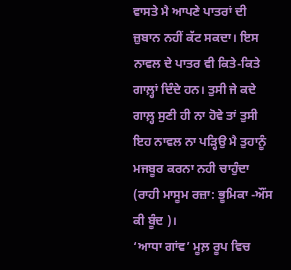ਵਾਸਤੇ ਮੈ ਆਪਣੇ ਪਾਤਰਾਂ ਦੀ ਜ਼ੁਬਾਨ ਨਹੀਂ ਕੱਟ ਸਕਦਾ। ਇਸ ਨਾਵਲ ਦੇ ਪਾਤਰ ਵੀ ਕਿਤੇ-ਕਿਤੇ ਗਾਲ਼੍ਹਾਂ ਦਿੰਦੇ ਹਨ। ਤੁਸੀ ਜੇ ਕਦੇ ਗਾਲ਼੍ਹ ਸੁਣੀ ਹੀ ਨਾ ਹੋਵੇ ਤਾਂ ਤੁਸੀ ਇਹ ਨਾਵਲ ਨਾ ਪੜ੍ਹਿਉ ਮੈ ਤੁਹਾਨੂੰ ਮਜਬੂਰ ਕਰਨਾ ਨਹੀ ਚਾਹੁੰਦਾ (ਰਾਹੀ ਮਾਸੂਮ ਰਜ਼ਾ: ਭੂਮਿਕਾ -ਔਂਸ ਕੀ ਬੂੰਦ )।
‘ਆਧਾ ਗਾਂਵ’ ਮੂਲ਼ ਰੂਪ ਵਿਚ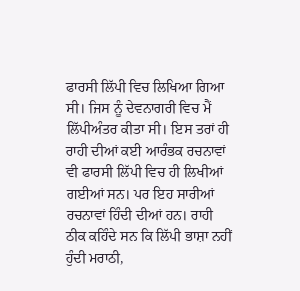ਫਾਰਸੀ ਲਿੱਪੀ ਵਿਚ ਲਿਖਿਆ ਗਿਆ ਸੀ। ਜਿਸ ਨੂੰ ਦੇਵਨਾਗਰੀ ਵਿਚ ਮੈਂ ਲਿੱਪੀਅੰਤਰ ਕੀਤਾ ਸੀ। ਇਸ ਤਰਾਂ ਹੀ ਰਾਹੀ ਦੀਆਂ ਕਈ ਆਰੰਭਕ ਰਚਨਾਵਾਂ ਵੀ ਫਾਰਸੀ ਲਿੱਪੀ ਵਿਚ ਹੀ ਲਿਖੀਆਂ ਗਈਆਂ ਸਨ। ਪਰ ਇਹ ਸਾਰੀਆਂ ਰਚਨਾਵਾਂ ਹਿੰਦੀ ਦੀਆਂ ਹਨ। ਰਾਹੀ ਠੀਕ ਕਹਿੰਦੇ ਸਨ ਕਿ ਲਿੱਪੀ ਭਾਸ਼ਾ ਨਹੀਂ ਹੁੰਦੀ ਮਰਾਠੀ,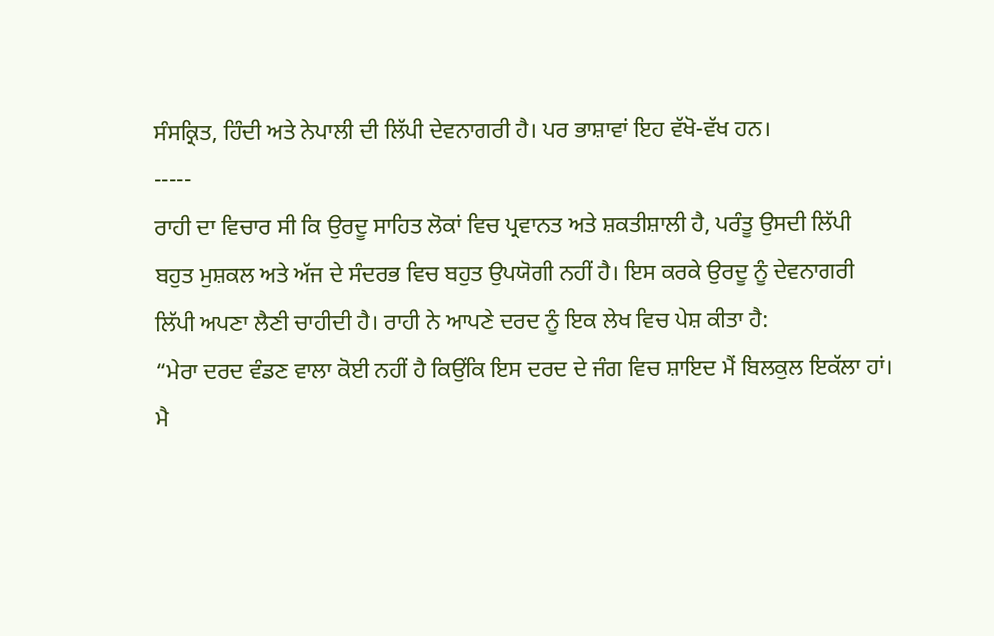ਸੰਸਕ੍ਰਿਤ, ਹਿੰਦੀ ਅਤੇ ਨੇਪਾਲੀ ਦੀ ਲਿੱਪੀ ਦੇਵਨਾਗਰੀ ਹੈ। ਪਰ ਭਾਸ਼ਾਵਾਂ ਇਹ ਵੱਖੋ-ਵੱਖ ਹਨ।
-----
ਰਾਹੀ ਦਾ ਵਿਚਾਰ ਸੀ ਕਿ ਉਰਦੂ ਸਾਹਿਤ ਲੋਕਾਂ ਵਿਚ ਪ੍ਰਵਾਨਤ ਅਤੇ ਸ਼ਕਤੀਸ਼ਾਲੀ ਹੈ, ਪਰੰਤੂ ਉਸਦੀ ਲਿੱਪੀ ਬਹੁਤ ਮੁਸ਼ਕਲ ਅਤੇ ਅੱਜ ਦੇ ਸੰਦਰਭ ਵਿਚ ਬਹੁਤ ਉਪਯੋਗੀ ਨਹੀਂ ਹੈ। ਇਸ ਕਰਕੇ ਉਰਦੂ ਨੂੰ ਦੇਵਨਾਗਰੀ ਲਿੱਪੀ ਅਪਣਾ ਲੈਣੀ ਚਾਹੀਦੀ ਹੈ। ਰਾਹੀ ਨੇ ਆਪਣੇ ਦਰਦ ਨੂੰ ਇਕ ਲੇਖ ਵਿਚ ਪੇਸ਼ ਕੀਤਾ ਹੈ:
“ਮੇਰਾ ਦਰਦ ਵੰਡਣ ਵਾਲਾ ਕੋਈ ਨਹੀਂ ਹੈ ਕਿਉਂਕਿ ਇਸ ਦਰਦ ਦੇ ਜੰਗ ਵਿਚ ਸ਼ਾਇਦ ਮੈਂ ਬਿਲਕੁਲ ਇਕੱਲਾ ਹਾਂ। ਮੈ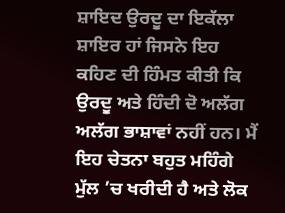ਸ਼ਾਇਦ ਉਰਦੂ ਦਾ ਇਕੱਲਾ ਸ਼ਾਇਰ ਹਾਂ ਜਿਸਨੇ ਇਹ ਕਹਿਣ ਦੀ ਹਿੰਮਤ ਕੀਤੀ ਕਿ ਉਰਦੂ ਅਤੇ ਹਿੰਦੀ ਦੋ ਅਲੱਗ ਅਲੱਗ ਭਾਸ਼ਾਵਾਂ ਨਹੀਂ ਹਨ। ਮੈਂ ਇਹ ਚੇਤਨਾ ਬਹੁਤ ਮਹਿੰਗੇ ਮੁੱਲ ’ਚ ਖਰੀਦੀ ਹੈ ਅਤੇ ਲੋਕ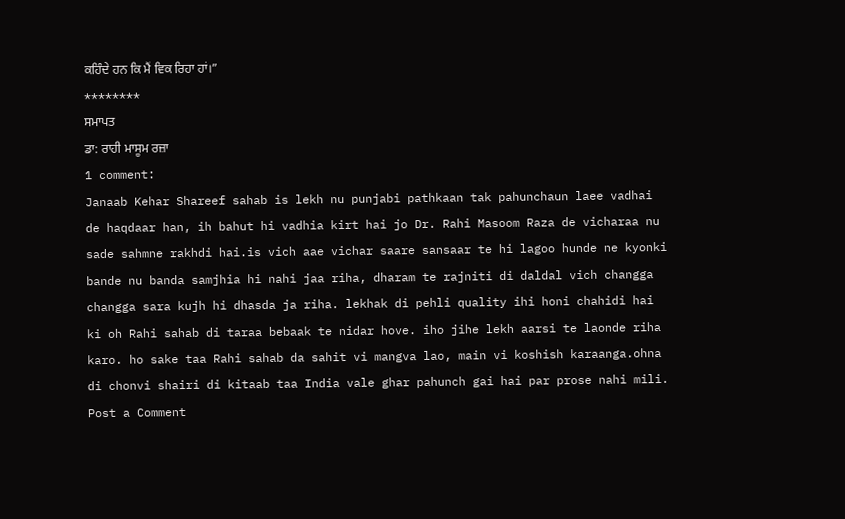ਕਹਿੰਦੇ ਹਨ ਕਿ ਮੈਂ ਵਿਕ ਰਿਹਾ ਹਾਂ।”
********
ਸਮਾਪਤ
ਡਾ: ਰਾਹੀ ਮਾਸੂਮ ਰਜ਼ਾ
1 comment:
Janaab Kehar Shareef sahab is lekh nu punjabi pathkaan tak pahunchaun laee vadhai de haqdaar han, ih bahut hi vadhia kirt hai jo Dr. Rahi Masoom Raza de vicharaa nu sade sahmne rakhdi hai.is vich aae vichar saare sansaar te hi lagoo hunde ne kyonki bande nu banda samjhia hi nahi jaa riha, dharam te rajniti di daldal vich changga changga sara kujh hi dhasda ja riha. lekhak di pehli quality ihi honi chahidi hai ki oh Rahi sahab di taraa bebaak te nidar hove. iho jihe lekh aarsi te laonde riha karo. ho sake taa Rahi sahab da sahit vi mangva lao, main vi koshish karaanga.ohna di chonvi shairi di kitaab taa India vale ghar pahunch gai hai par prose nahi mili.
Post a Comment